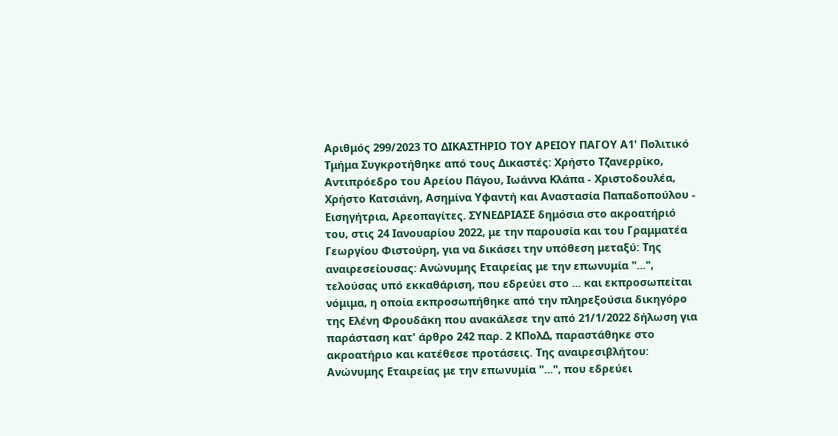Αριθμός 299/2023 ΤΟ ΔΙΚΑΣΤΗΡΙΟ ΤΟΥ ΑΡΕΙΟΥ ΠΑΓΟΥ Α1' Πολιτικό Τμήμα Συγκροτήθηκε από τους Δικαστές: Χρήστο Τζανερρίκο, Αντιπρόεδρο του Αρείου Πάγου, Ιωάννα Κλάπα - Χριστοδουλέα, Χρήστο Κατσιάνη, Ασημίνα Υφαντή και Αναστασία Παπαδοπούλου - Εισηγήτρια, Αρεοπαγίτες. ΣΥΝΕΔΡΙΑΣΕ δημόσια στο ακροατήριό του, στις 24 Ιανουαρίου 2022, με την παρουσία και του Γραμματέα Γεωργίου Φιστούρη, για να δικάσει την υπόθεση μεταξύ: Της αναιρεσείουσας: Ανώνυμης Εταιρείας με την επωνυμία "...", τελούσας υπό εκκαθάριση, που εδρεύει στο ... και εκπροσωπείται νόμιμα, η οποία εκπροσωπήθηκε από την πληρεξούσια δικηγόρο της Ελένη Φρουδάκη που ανακάλεσε την από 21/1/2022 δήλωση για παράσταση κατ' άρθρο 242 παρ. 2 ΚΠολΔ, παραστάθηκε στο ακροατήριο και κατέθεσε προτάσεις. Της αναιρεσιβλήτου: Ανώνυμης Εταιρείας με την επωνυμία "...", που εδρεύει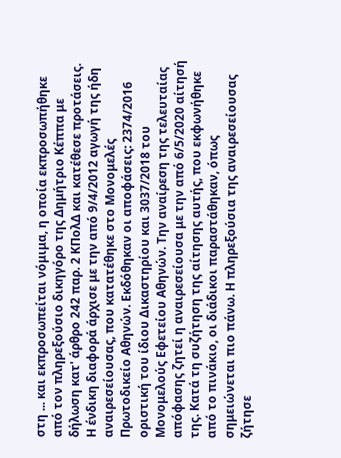στη ... και εκπροσωπείται νόμιμα, η οποία εκπροσωπήθηκε από τον πληρεξούσιο δικηγόρο της Δημήτριο Κέππα με δήλωση κατ' άρθρο 242 παρ. 2 ΚΠολΔ και κατέθεσε προτάσεις. Η ένδικη διαφορά άρχισε με την από 9/4/2012 αγωγή της ήδη αναιρεσείουσας, που κατατέθηκε στο Μονομελές Πρωτοδικείο Αθηνών. Εκδόθηκαν οι αποφάσεις: 2374/2016 οριστική του ίδιου Δικαστηρίου και 3037/2018 του Μονομελούς Εφετείου Αθηνών. Την αναίρεση της τελευταίας απόφασης ζητεί η αναιρεσείουσα με την από 6/5/2020 αίτησή της. Κατά τη συζήτηση της αίτησης αυτής, που εκφωνήθηκε από το πινάκιο, οι διάδικοι παραστάθηκαν, όπως σημειώνεται πιο πάνω. Η πληρεξούσια της αναιρεσείουσας ζήτησε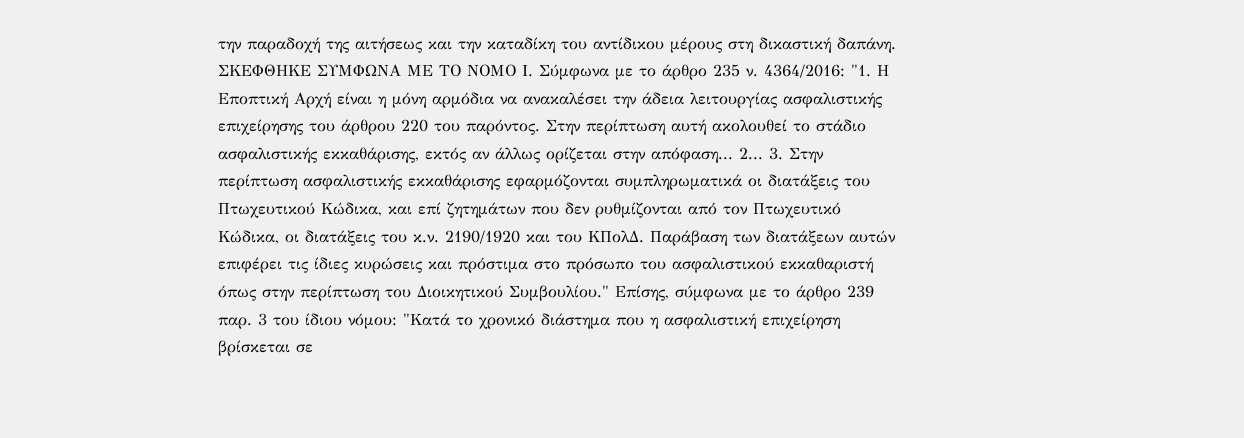την παραδοχή της αιτήσεως και την καταδίκη του αντίδικου μέρους στη δικαστική δαπάνη. ΣΚΕΦΘΗΚΕ ΣΥΜΦΩΝΑ ΜΕ ΤΟ ΝΟΜΟ Ι. Σύμφωνα με το άρθρο 235 ν. 4364/2016: "1. Η Εποπτική Αρχή είναι η μόνη αρμόδια να ανακαλέσει την άδεια λειτουργίας ασφαλιστικής επιχείρησης του άρθρου 220 του παρόντος. Στην περίπτωση αυτή ακολουθεί το στάδιο ασφαλιστικής εκκαθάρισης, εκτός αν άλλως ορίζεται στην απόφαση... 2... 3. Στην περίπτωση ασφαλιστικής εκκαθάρισης εφαρμόζονται συμπληρωματικά οι διατάξεις του Πτωχευτικού Κώδικα, και επί ζητημάτων που δεν ρυθμίζονται από τον Πτωχευτικό Κώδικα, οι διατάξεις του κ.ν. 2190/1920 και του ΚΠολΔ. Παράβαση των διατάξεων αυτών επιφέρει τις ίδιες κυρώσεις και πρόστιμα στο πρόσωπο του ασφαλιστικού εκκαθαριστή όπως στην περίπτωση του Διοικητικού Συμβουλίου." Επίσης, σύμφωνα με το άρθρο 239 παρ. 3 του ίδιου νόμου: "Κατά το χρονικό διάστημα που η ασφαλιστική επιχείρηση βρίσκεται σε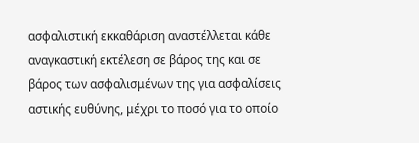ασφαλιστική εκκαθάριση αναστέλλεται κάθε αναγκαστική εκτέλεση σε βάρος της και σε βάρος των ασφαλισμένων της για ασφαλίσεις αστικής ευθύνης, μέχρι το ποσό για το οποίο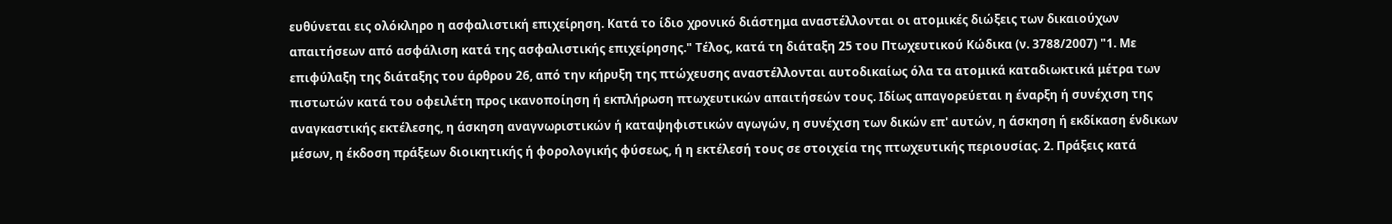ευθύνεται εις ολόκληρο η ασφαλιστική επιχείρηση. Κατά το ίδιο χρονικό διάστημα αναστέλλονται οι ατομικές διώξεις των δικαιούχων απαιτήσεων από ασφάλιση κατά της ασφαλιστικής επιχείρησης." Τέλος, κατά τη διάταξη 25 του Πτωχευτικού Κώδικα (ν. 3788/2007) "1. Με επιφύλαξη της διάταξης του άρθρου 26, από την κήρυξη της πτώχευσης αναστέλλονται αυτοδικαίως όλα τα ατομικά καταδιωκτικά μέτρα των πιστωτών κατά του οφειλέτη προς ικανοποίηση ή εκπλήρωση πτωχευτικών απαιτήσεών τους. Ιδίως απαγορεύεται η έναρξη ή συνέχιση της αναγκαστικής εκτέλεσης, η άσκηση αναγνωριστικών ή καταψηφιστικών αγωγών, η συνέχιση των δικών επ' αυτών, η άσκηση ή εκδίκαση ένδικων μέσων, η έκδοση πράξεων διοικητικής ή φορολογικής φύσεως, ή η εκτέλεσή τους σε στοιχεία της πτωχευτικής περιουσίας. 2. Πράξεις κατά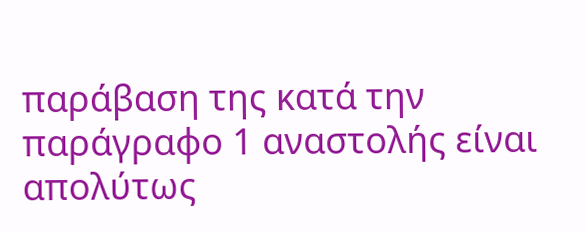παράβαση της κατά την παράγραφο 1 αναστολής είναι απολύτως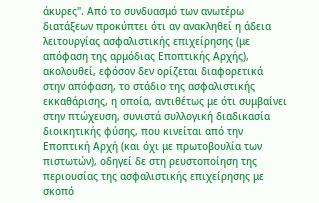άκυρες". Από το συνδυασμό των ανωτέρω διατάξεων προκύπτει ότι αν ανακληθεί η άδεια λειτουργίας ασφαλιστικής επιχείρησης (με απόφαση της αρμόδιας Εποπτικής Αρχής), ακολουθεί, εφόσον δεν ορίζεται διαφορετικά στην απόφαση, το στάδιο της ασφαλιστικής εκκαθάρισης, η οποία, αντιθέτως με ότι συμβαίνει στην πτώχευση, συνιστά συλλογική διαδικασία διοικητικής φύσης, που κινείται από την Εποπτική Αρχή (και όχι με πρωτοβουλία των πιστωτών), οδηγεί δε στη ρευστοποίηση της περιουσίας της ασφαλιστικής επιχείρησης με σκοπό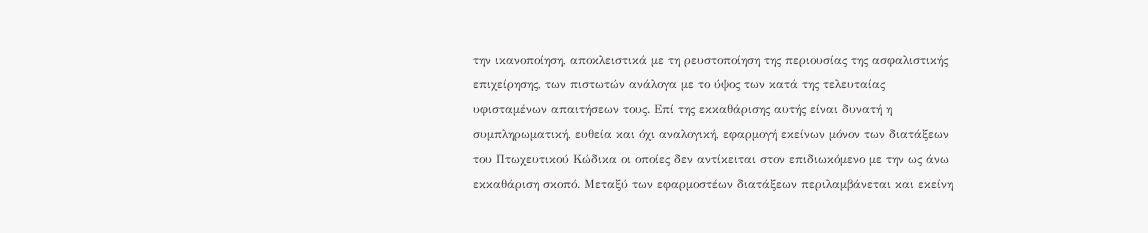την ικανοποίηση, αποκλειστικά με τη ρευστοποίηση της περιουσίας της ασφαλιστικής επιχείρησης, των πιστωτών ανάλογα με το ύψος των κατά της τελευταίας υφισταμένων απαιτήσεων τους. Επί της εκκαθάρισης αυτής είναι δυνατή η συμπληρωματική, ευθεία και όχι αναλογική, εφαρμογή εκείνων μόνον των διατάξεων του Πτωχευτικού Κώδικα οι οποίες δεν αντίκειται στον επιδιωκόμενο με την ως άνω εκκαθάριση σκοπό. Μεταξύ των εφαρμοστέων διατάξεων περιλαμβάνεται και εκείνη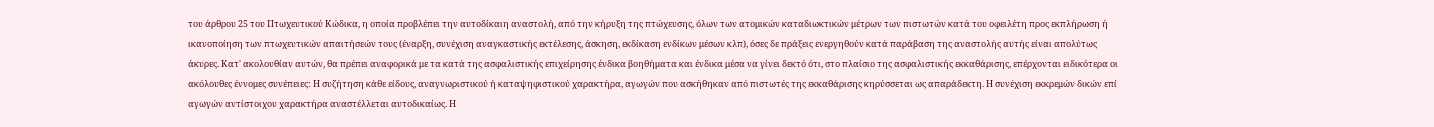του άρθρου 25 του Πτωχευτικού Κώδικα, η οποία προβλέπει την αυτοδίκαιη αναστολή, από την κήρυξη της πτώχευσης, όλων των ατομικών καταδιωκτικών μέτρων των πιστωτών κατά του οφειλέτη προς εκπλήρωση ή ικανοποίηση των πτωχευτικών απαιτήσεών τους (έναρξη, συνέχιση αναγκαστικής εκτέλεσης, άσκηση, εκδίκαση ενδίκων μέσων κλπ), όσες δε πράξεις ενεργηθούν κατά παράβαση της αναστολής αυτής είναι απολύτως άκυρες. Κατ' ακολουθίαν αυτών, θα πρέπει αναφορικά με τα κατά της ασφαλιστικής επιχείρησης ένδικα βοηθήματα και ένδικα μέσα να γίνει δεκτό ότι, στο πλαίσιο της ασφαλιστικής εκκαθάρισης, επέρχονται ειδικότερα οι ακόλουθες έννομες συνέπειες: Η συζήτηση κάθε είδους, αναγνωριστικού ή καταψηφιστικού χαρακτήρα, αγωγών που ασκήθηκαν από πιστωτές της εκκαθάρισης κηρύσσεται ως απαράδεκτη. Η συνέχιση εκκρεμών δικών επί αγωγών αντίστοιχου χαρακτήρα αναστέλλεται αυτοδικαίως. Η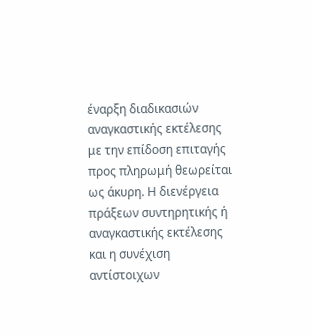έναρξη διαδικασιών αναγκαστικής εκτέλεσης με την επίδοση επιταγής προς πληρωμή θεωρείται ως άκυρη. Η διενέργεια πράξεων συντηρητικής ή αναγκαστικής εκτέλεσης και η συνέχιση αντίστοιχων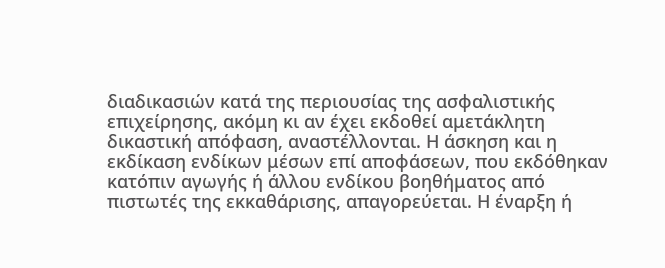διαδικασιών κατά της περιουσίας της ασφαλιστικής επιχείρησης, ακόμη κι αν έχει εκδοθεί αμετάκλητη δικαστική απόφαση, αναστέλλονται. Η άσκηση και η εκδίκαση ενδίκων μέσων επί αποφάσεων, που εκδόθηκαν κατόπιν αγωγής ή άλλου ενδίκου βοηθήματος από πιστωτές της εκκαθάρισης, απαγορεύεται. Η έναρξη ή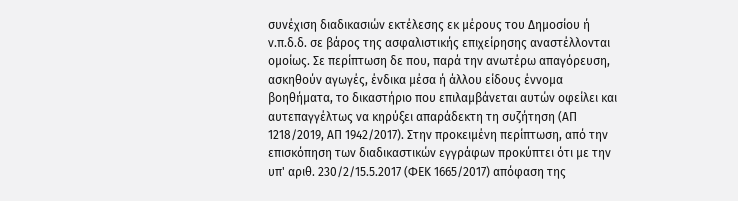συνέχιση διαδικασιών εκτέλεσης εκ μέρους του Δημοσίου ή ν.π.δ.δ. σε βάρος της ασφαλιστικής επιχείρησης αναστέλλονται ομοίως. Σε περίπτωση δε που, παρά την ανωτέρω απαγόρευση, ασκηθούν αγωγές, ένδικα μέσα ή άλλου είδους έννομα βοηθήματα, το δικαστήριο που επιλαμβάνεται αυτών οφείλει και αυτεπαγγέλτως να κηρύξει απαράδεκτη τη συζήτηση (ΑΠ 1218/2019, ΑΠ 1942/2017). Στην προκειμένη περίπτωση, από την επισκόπηση των διαδικαστικών εγγράφων προκύπτει ότι με την υπ' αριθ. 230/2/15.5.2017 (ΦΕΚ 1665/2017) απόφαση της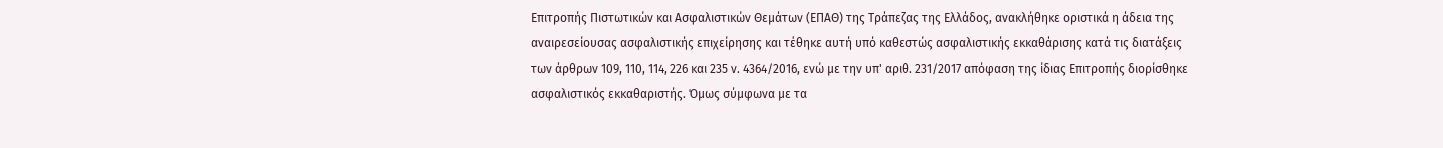Επιτροπής Πιστωτικών και Ασφαλιστικών Θεμάτων (ΕΠΑΘ) της Τράπεζας της Ελλάδος, ανακλήθηκε οριστικά η άδεια της αναιρεσείουσας ασφαλιστικής επιχείρησης και τέθηκε αυτή υπό καθεστώς ασφαλιστικής εκκαθάρισης κατά τις διατάξεις των άρθρων 109, 110, 114, 226 και 235 ν. 4364/2016, ενώ με την υπ' αριθ. 231/2017 απόφαση της ίδιας Επιτροπής διορίσθηκε ασφαλιστικός εκκαθαριστής. Όμως σύμφωνα με τα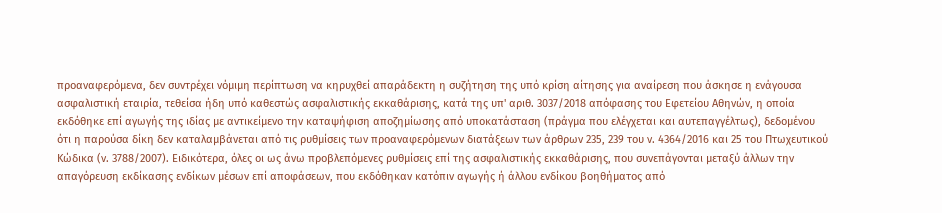προαναφερόμενα, δεν συντρέχει νόμιμη περίπτωση να κηρυχθεί απαράδεκτη η συζήτηση της υπό κρίση αίτησης για αναίρεση που άσκησε η ενάγουσα ασφαλιστική εταιρία, τεθείσα ήδη υπό καθεστώς ασφαλιστικής εκκαθάρισης, κατά της υπ' αριθ. 3037/2018 απόφασης του Εφετείου Αθηνών, η οποία εκδόθηκε επί αγωγής της ιδίας με αντικείμενο την καταψήφιση αποζημίωσης από υποκατάσταση (πράγμα που ελέγχεται και αυτεπαγγέλτως), δεδομένου ότι η παρούσα δίκη δεν καταλαμβάνεται από τις ρυθμίσεις των προαναφερόμενων διατάξεων των άρθρων 235, 239 του ν. 4364/2016 και 25 του Πτωχευτικού Κώδικα (ν. 3788/2007). Ειδικότερα, όλες οι ως άνω προβλεπόμενες ρυθμίσεις επί της ασφαλιστικής εκκαθάρισης, που συνεπάγονται μεταξύ άλλων την απαγόρευση εκδίκασης ενδίκων μέσων επί αποφάσεων, που εκδόθηκαν κατόπιν αγωγής ή άλλου ενδίκου βοηθήματος από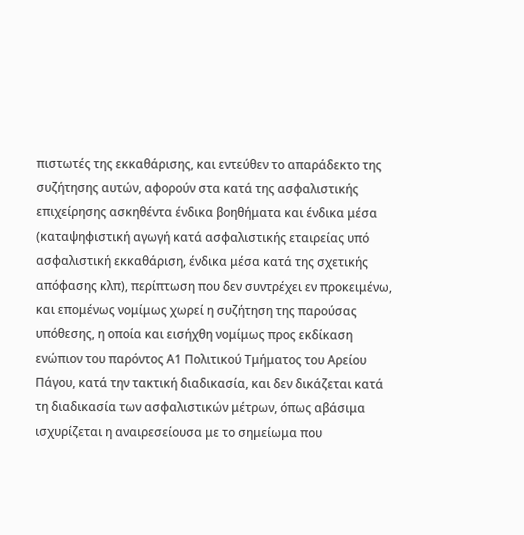πιστωτές της εκκαθάρισης, και εντεύθεν το απαράδεκτο της συζήτησης αυτών, αφορούν στα κατά της ασφαλιστικής επιχείρησης ασκηθέντα ένδικα βοηθήματα και ένδικα μέσα (καταψηφιστική αγωγή κατά ασφαλιστικής εταιρείας υπό ασφαλιστική εκκαθάριση, ένδικα μέσα κατά της σχετικής απόφασης κλπ), περίπτωση που δεν συντρέχει εν προκειμένω, και επομένως νομίμως χωρεί η συζήτηση της παρούσας υπόθεσης, η οποία και εισήχθη νομίμως προς εκδίκαση ενώπιον του παρόντος Α1 Πολιτικού Τμήματος του Αρείου Πάγου, κατά την τακτική διαδικασία, και δεν δικάζεται κατά τη διαδικασία των ασφαλιστικών μέτρων, όπως αβάσιμα ισχυρίζεται η αναιρεσείουσα με το σημείωμα που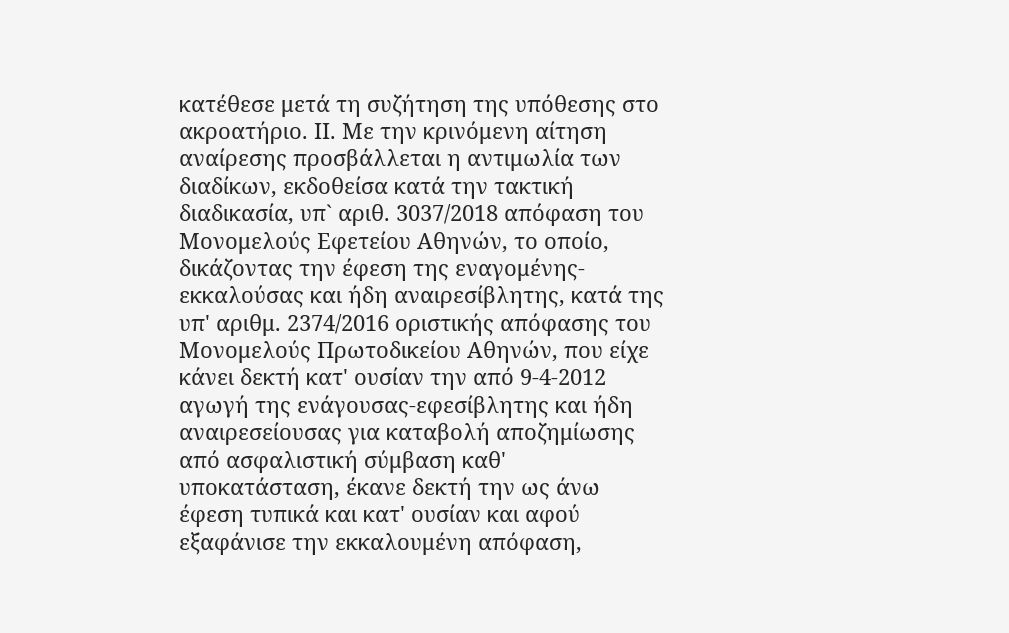κατέθεσε μετά τη συζήτηση της υπόθεσης στο ακροατήριο. ΙΙ. Με την κρινόμενη αίτηση αναίρεσης προσβάλλεται η αντιμωλία των διαδίκων, εκδοθείσα κατά την τακτική διαδικασία, υπ` αριθ. 3037/2018 απόφαση του Μονομελούς Εφετείου Αθηνών, το οποίο, δικάζοντας την έφεση της εναγομένης-εκκαλούσας και ήδη αναιρεσίβλητης, κατά της υπ' αριθμ. 2374/2016 οριστικής απόφασης του Μονομελούς Πρωτοδικείου Αθηνών, που είχε κάνει δεκτή κατ' ουσίαν την από 9-4-2012 αγωγή της ενάγουσας-εφεσίβλητης και ήδη αναιρεσείουσας για καταβολή αποζημίωσης από ασφαλιστική σύμβαση καθ' υποκατάσταση, έκανε δεκτή την ως άνω έφεση τυπικά και κατ' ουσίαν και αφού εξαφάνισε την εκκαλουμένη απόφαση,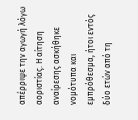απέρριψε την αγωγή λόγω αοριστίας. Η αίτηση αναίρεσης ασκήθηκε νομότυπα και εμπρόθεσμα, ήτοι εντός δύο ετών από τη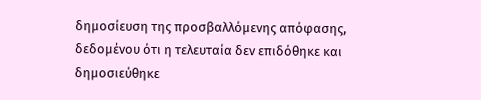δημοσίευση της προσβαλλόμενης απόφασης, δεδομένου ότι η τελευταία δεν επιδόθηκε και δημοσιεύθηκε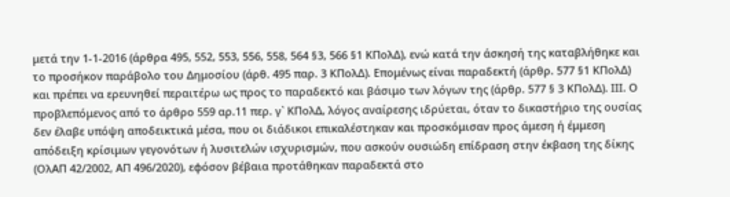μετά την 1-1-2016 (άρθρα 495, 552, 553, 556, 558, 564 §3, 566 §1 KΠολΔ), ενώ κατά την άσκησή της καταβλήθηκε και το προσήκον παράβολο του Δημοσίου (άρθ. 495 παρ. 3 ΚΠολΔ). Επομένως είναι παραδεκτή (άρθρ. 577 §1 ΚΠολΔ) και πρέπει να ερευνηθεί περαιτέρω ως προς το παραδεκτό και βάσιμο των λόγων της (άρθρ. 577 § 3 ΚΠολΔ). ΙΙΙ. Ο προβλεπόμενος από το άρθρο 559 αρ.11 περ. γ` ΚΠολΔ, λόγος αναίρεσης ιδρύεται, όταν το δικαστήριο της ουσίας δεν έλαβε υπόψη αποδεικτικά μέσα, που οι διάδικοι επικαλέστηκαν και προσκόμισαν προς άμεση ή έμμεση απόδειξη κρίσιμων γεγονότων ή λυσιτελών ισχυρισμών, που ασκούν ουσιώδη επίδραση στην έκβαση της δίκης (ΟλΑΠ 42/2002, ΑΠ 496/2020), εφόσον βέβαια προτάθηκαν παραδεκτά στο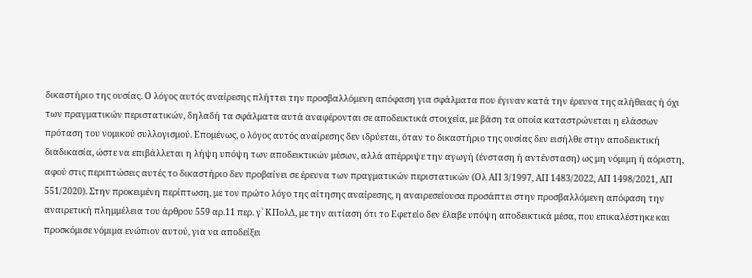δικαστήριο της ουσίας. Ο λόγος αυτός αναίρεσης πλήττει την προσβαλλόμενη απόφαση για σφάλματα που έγιναν κατά την έρευνα της αλήθειας ή όχι των πραγματικών περιστατικών, δηλαδή τα σφάλματα αυτά αναφέρονται σε αποδεικτικά στοιχεία, με βάση τα οποία καταστρώνεται η ελάσσων πρόταση του νομικού συλλογισμού. Επομένως, ο λόγος αυτός αναίρεσης δεν ιδρύεται, όταν το δικαστήριο της ουσίας δεν εισήλθε στην αποδεικτική διαδικασία, ώστε να επιβάλλεται η λήψη υπόψη των αποδεικτικών μέσων, αλλά απέρριψε την αγωγή (ένσταση ή αντένσταση) ως μη νόμιμη ή αόριστη, αφού στις περιπτώσεις αυτές το δικαστήριο δεν προβαίνει σε έρευνα των πραγματικών περιστατικών (Ολ ΑΠ 3/1997, ΑΠ 1483/2022, ΑΠ 1498/2021, ΑΠ 551/2020). Στην προκειμένη περίπτωση, με τον πρώτο λόγο της αίτησης αναίρεσης, η αναιρεσείουσα προσάπτει στην προσβαλλόμενη απόφαση την αναιρετική πλημμέλεια του άρθρου 559 αρ.11 περ. γ` ΚΠολΔ, με την αιτίαση ότι το Εφετείο δεν έλαβε υπόψη αποδεικτικά μέσα, που επικαλέστηκε και προσκόμισε νόμιμα ενώπιον αυτού, για να αποδείξει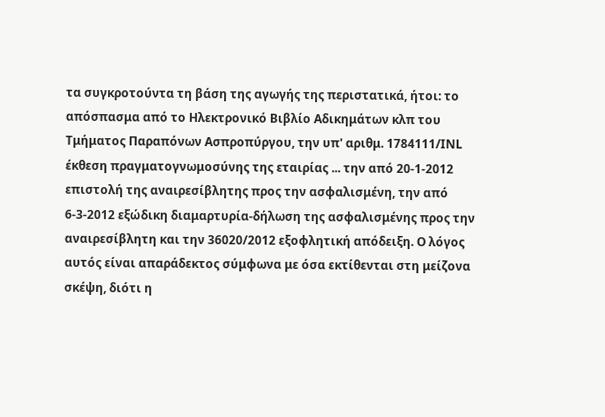τα συγκροτούντα τη βάση της αγωγής της περιστατικά, ήτοι: το απόσπασμα από το Ηλεκτρονικό Βιβλίο Αδικημάτων κλπ του Τμήματος Παραπόνων Ασπροπύργου, την υπ' αριθμ. 1784111/ΙΝL έκθεση πραγματογνωμοσύνης της εταιρίας ... την από 20-1-2012 επιστολή της αναιρεσίβλητης προς την ασφαλισμένη, την από 6-3-2012 εξώδικη διαμαρτυρία-δήλωση της ασφαλισμένης προς την αναιρεσίβλητη και την 36020/2012 εξοφλητική απόδειξη. Ο λόγος αυτός είναι απαράδεκτος σύμφωνα με όσα εκτίθενται στη μείζονα σκέψη, διότι η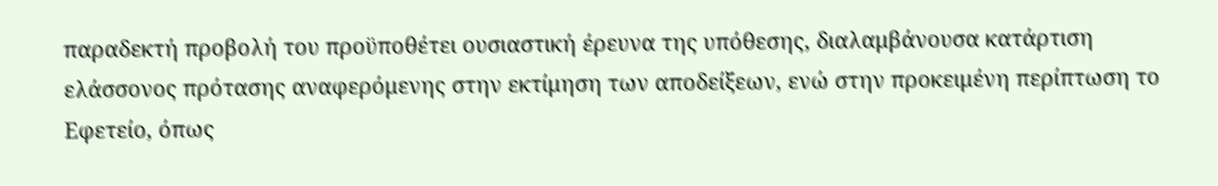παραδεκτή προβολή του προϋποθέτει ουσιαστική έρευνα της υπόθεσης, διαλαμβάνουσα κατάρτιση ελάσσονος πρότασης αναφερόμενης στην εκτίμηση των αποδείξεων, ενώ στην προκειμένη περίπτωση το Εφετείο, όπως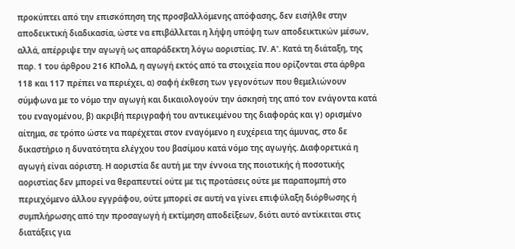προκύπτει από την επισκόπηση της προσβαλλόμενης απόφασης, δεν εισήλθε στην αποδεικτική διαδικασία, ώστε να επιβάλλεται η λήψη υπόψη των αποδεικτικών μέσων, αλλά, απέρριψε την αγωγή ως απαράδεκτη λόγω αοριστίας. ΙV. Α'. Κατά τη διάταξη, της παρ. 1 του άρθρου 216 ΚΠολΔ, η αγωγή εκτός από τα στοιχεία που ορίζονται στα άρθρα 118 και 117 πρέπει να περιέχει, α) σαφή έκθεση των γεγονότων που θεμελιώνουν σύμφωνα με το νόμο την αγωγή και δικαιολογούν την άσκησή της από τον ενάγοντα κατά του εναγομένου, β) ακριβή περιγραφή του αντικειμένου της διαφοράς και γ) ορισμένο αίτημα, σε τρόπο ώστε να παρέχεται στον εναγόμενο η ευχέρεια της άμυνας, στο δε δικαστήριο η δυνατότητα ελέγχου του βασίμου κατά νόμο της αγωγής. Διαφορετικά η αγωγή είναι αόριστη. Η αοριστία δε αυτή με την έννοια της ποιοτικής ή ποσοτικής αοριστίας δεν μπορεί να θεραπευτεί ούτε με τις προτάσεις ούτε με παραπομπή στο περιεχόμενο άλλου εγγράφου, ούτε μπορεί σε αυτή να γίνει επιφύλαξη διόρθωσης ή συμπλήρωσης από την προσαγωγή ή εκτίμηση αποδείξεων, διότι αυτό αντίκειται στις διατάξεις για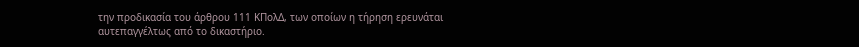την προδικασία του άρθρου 111 ΚΠολΔ, των οποίων η τήρηση ερευνάται αυτεπαγγέλτως από το δικαστήριο.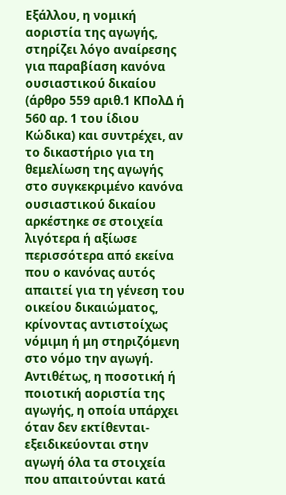Εξάλλου, η νομική αοριστία της αγωγής, στηρίζει λόγο αναίρεσης για παραβίαση κανόνα ουσιαστικού δικαίου (άρθρο 559 αριθ.1 ΚΠολΔ ή 560 αρ. 1 του ίδιου Κώδικα) και συντρέχει, αν το δικαστήριο για τη θεμελίωση της αγωγής στο συγκεκριμένο κανόνα ουσιαστικού δικαίου αρκέστηκε σε στοιχεία λιγότερα ή αξίωσε περισσότερα από εκείνα που ο κανόνας αυτός απαιτεί για τη γένεση του οικείου δικαιώματος, κρίνοντας αντιστοίχως νόμιμη ή μη στηριζόμενη στο νόμο την αγωγή. Αντιθέτως, η ποσοτική ή ποιοτική αοριστία της αγωγής, η οποία υπάρχει όταν δεν εκτίθενται-εξειδικεύονται στην αγωγή όλα τα στοιχεία που απαιτούνται κατά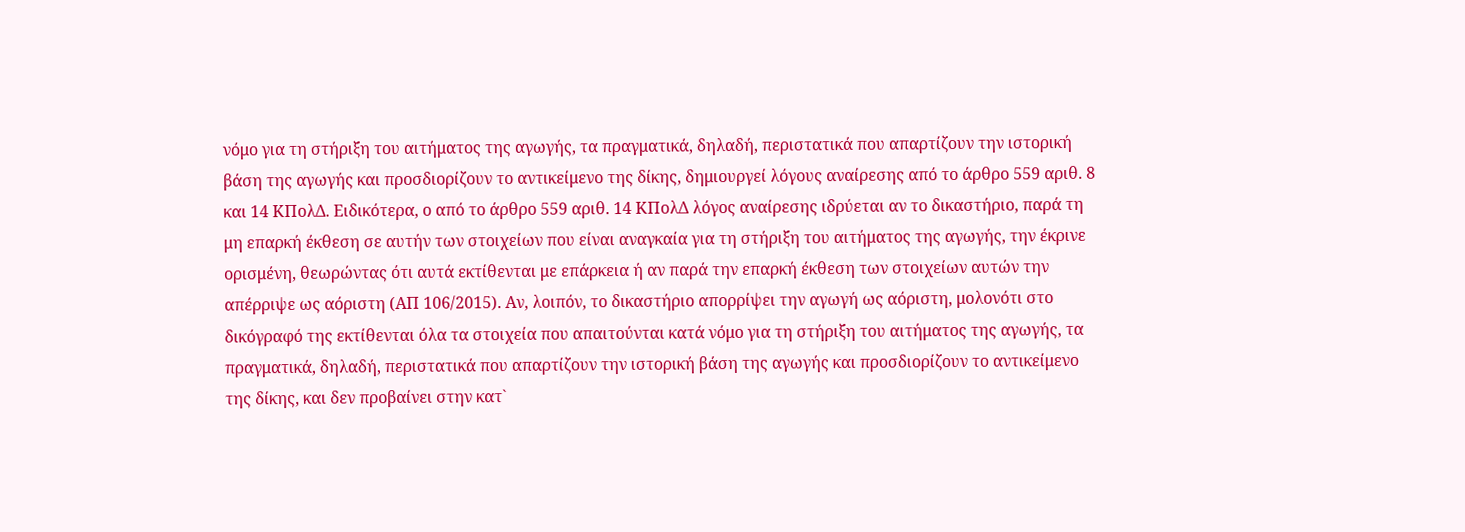νόμο για τη στήριξη του αιτήματος της αγωγής, τα πραγματικά, δηλαδή, περιστατικά που απαρτίζουν την ιστορική βάση της αγωγής και προσδιορίζουν το αντικείμενο της δίκης, δημιουργεί λόγους αναίρεσης από το άρθρο 559 αριθ. 8 και 14 ΚΠολΔ. Ειδικότερα, ο από το άρθρο 559 αριθ. 14 ΚΠολΔ λόγος αναίρεσης ιδρύεται αν το δικαστήριο, παρά τη μη επαρκή έκθεση σε αυτήν των στοιχείων που είναι αναγκαία για τη στήριξη του αιτήματος της αγωγής, την έκρινε ορισμένη, θεωρώντας ότι αυτά εκτίθενται με επάρκεια ή αν παρά την επαρκή έκθεση των στοιχείων αυτών την απέρριψε ως αόριστη (ΑΠ 106/2015). Αν, λοιπόν, το δικαστήριο απορρίψει την αγωγή ως αόριστη, μολονότι στο δικόγραφό της εκτίθενται όλα τα στοιχεία που απαιτούνται κατά νόμο για τη στήριξη του αιτήματος της αγωγής, τα πραγματικά, δηλαδή, περιστατικά που απαρτίζουν την ιστορική βάση της αγωγής και προσδιορίζουν το αντικείμενο της δίκης, και δεν προβαίνει στην κατ`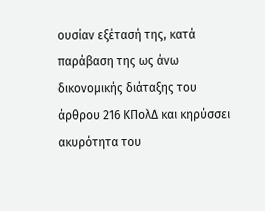ουσίαν εξέτασή της, κατά παράβαση της ως άνω δικονομικής διάταξης του άρθρου 216 ΚΠολΔ και κηρύσσει ακυρότητα του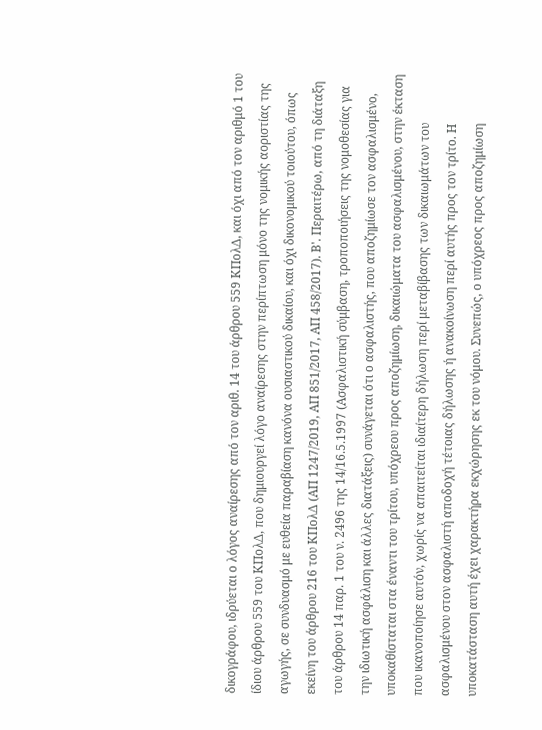δικογράφου, ιδρύεται ο λόγος αναίρεσης από τον αριθ. 14 του άρθρου 559 ΚΠολΔ, και όχι από τον αριθμό 1 του ίδιου άρθρου 559 του ΚΠολΔ, που δημιουργεί λόγο αναίρεσης στην περίπτωση μόνο της νομικής αοριστίας της αγωγής, σε συνδυασμό με ευθεία παραβίαση κανόνα ουσιαστικού δικαίου, και όχι δικονομικού τοιούτου, όπως εκείνη του άρθρου 216 του ΚΠολΔ (ΑΠ 1247/2019, ΑΠ 851/2017, ΑΠ 458/2017). Β'. Περαιτέρω, από τη διάταξη του άρθρου 14 παρ. 1 του ν. 2496 της 14/16.5.1997 (Ασφαλιστική σύμβαση, τροποποιήσεις της νομοθεσίας για την ιδιωτική ασφάλιση και άλλες διατάξεις) συνάγεται ότι ο ασφαλιστής, που αποζημίωσε τον ασφαλισμένο, υποκαθίσταται στα έναντι του τρίτου, υπόχρεου προς αποζημίωση, δικαιώματα του ασφαλισμένου, στην έκταση που ικανοποίησε αυτόν, χωρίς να απαιτείται ιδιαίτερη δήλωση περί μεταβίβασης των δικαιωμάτων του ασφαλισμένου στον ασφαλιστή αποδοχή τέτοιας δήλωσης ή ανακοίνωση περί αυτής προς τον τρίτο. Η υποκατάσταση αυτή έχει χαρακτήρα εκχώρησης εκ του νόμου. Συνεπώς, ο υπόχρεος προς αποζημίωση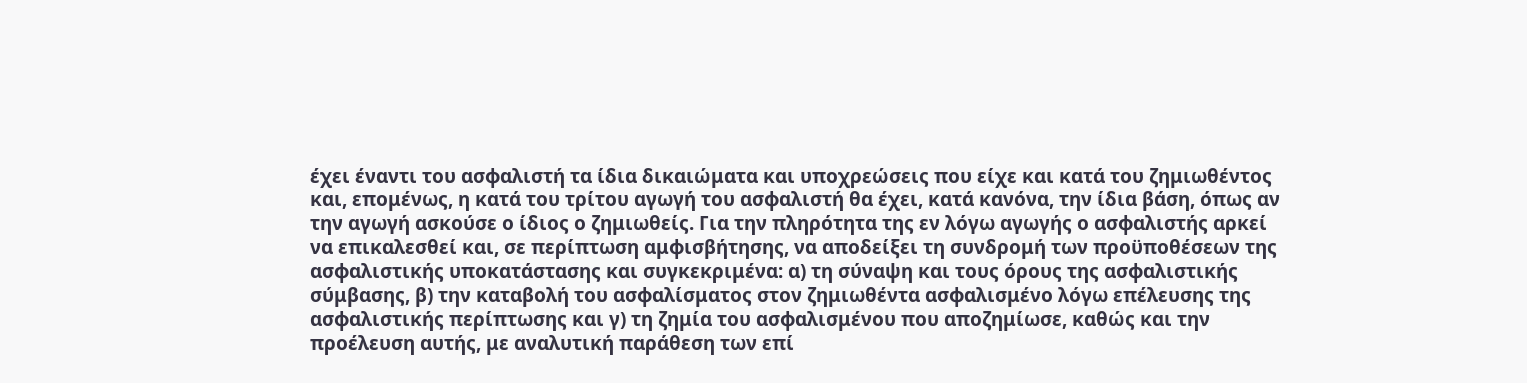έχει έναντι του ασφαλιστή τα ίδια δικαιώματα και υποχρεώσεις που είχε και κατά του ζημιωθέντος και, επομένως, η κατά του τρίτου αγωγή του ασφαλιστή θα έχει, κατά κανόνα, την ίδια βάση, όπως αν την αγωγή ασκούσε ο ίδιος ο ζημιωθείς. Για την πληρότητα της εν λόγω αγωγής ο ασφαλιστής αρκεί να επικαλεσθεί και, σε περίπτωση αμφισβήτησης, να αποδείξει τη συνδρομή των προϋποθέσεων της ασφαλιστικής υποκατάστασης και συγκεκριμένα: α) τη σύναψη και τους όρους της ασφαλιστικής σύμβασης, β) την καταβολή του ασφαλίσματος στον ζημιωθέντα ασφαλισμένο λόγω επέλευσης της ασφαλιστικής περίπτωσης και γ) τη ζημία του ασφαλισμένου που αποζημίωσε, καθώς και την προέλευση αυτής, με αναλυτική παράθεση των επί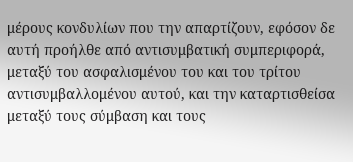μέρους κονδυλίων που την απαρτίζουν, εφόσον δε αυτή προήλθε από αντισυμβατική συμπεριφορά, μεταξύ του ασφαλισμένου του και του τρίτου αντισυμβαλλομένου αυτού, και την καταρτισθείσα μεταξύ τους σύμβαση και τους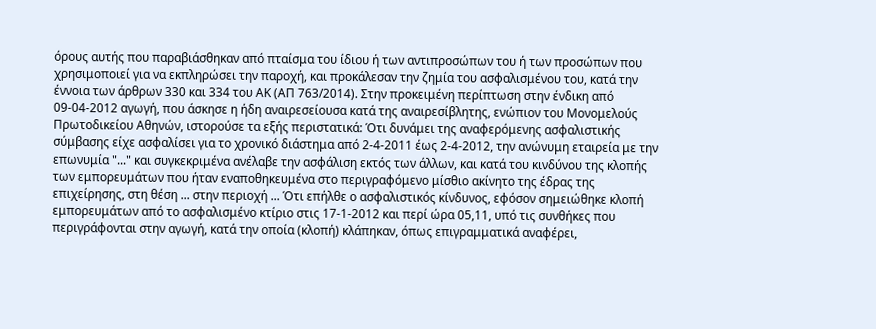όρους αυτής που παραβιάσθηκαν από πταίσμα του ίδιου ή των αντιπροσώπων του ή των προσώπων που χρησιμοποιεί για να εκπληρώσει την παροχή, και προκάλεσαν την ζημία του ασφαλισμένου του, κατά την έννοια των άρθρων 330 και 334 του ΑΚ (ΑΠ 763/2014). Στην προκειμένη περίπτωση στην ένδικη από 09-04-2012 αγωγή, που άσκησε η ήδη αναιρεσείουσα κατά της αναιρεσίβλητης, ενώπιον του Μονομελούς Πρωτοδικείου Αθηνών, ιστορούσε τα εξής περιστατικά: Ότι δυνάμει της αναφερόμενης ασφαλιστικής σύμβασης είχε ασφαλίσει για το χρονικό διάστημα από 2-4-2011 έως 2-4-2012, την ανώνυμη εταιρεία με την επωνυμία "..." και συγκεκριμένα ανέλαβε την ασφάλιση εκτός των άλλων, και κατά του κινδύνου της κλοπής των εμπορευμάτων που ήταν εναποθηκευμένα στο περιγραφόμενο μίσθιο ακίνητο της έδρας της επιχείρησης, στη θέση ... στην περιοχή ... Ότι επήλθε ο ασφαλιστικός κίνδυνος, εφόσον σημειώθηκε κλοπή εμπορευμάτων από το ασφαλισμένο κτίριο στις 17-1-2012 και περί ώρα 05,11, υπό τις συνθήκες που περιγράφονται στην αγωγή, κατά την οποία (κλοπή) κλάπηκαν, όπως επιγραμματικά αναφέρει,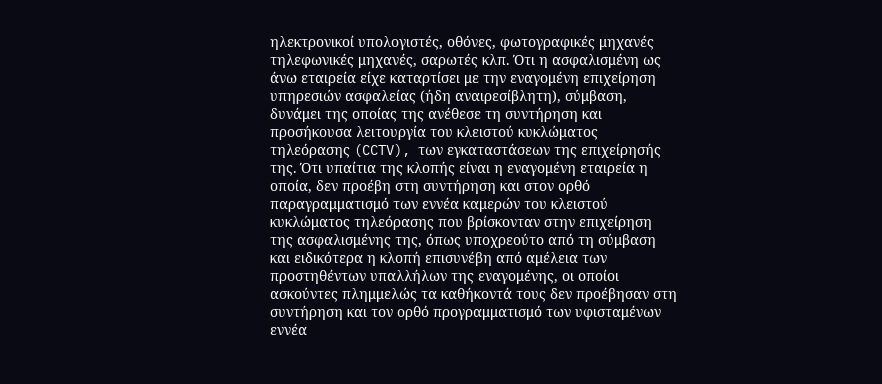ηλεκτρονικοί υπολογιστές, οθόνες, φωτογραφικές μηχανές τηλεφωνικές μηχανές, σαρωτές κλπ. Ότι η ασφαλισμένη ως άνω εταιρεία είχε καταρτίσει με την εναγομένη επιχείρηση υπηρεσιών ασφαλείας (ήδη αναιρεσίβλητη), σύμβαση, δυνάμει της οποίας της ανέθεσε τη συντήρηση και προσήκουσα λειτουργία του κλειστού κυκλώματος τηλεόρασης (CCTV), των εγκαταστάσεων της επιχείρησής της. Ότι υπαίτια της κλοπής είναι η εναγομένη εταιρεία η οποία, δεν προέβη στη συντήρηση και στον ορθό παραγραμματισμό των εννέα καμερών του κλειστού κυκλώματος τηλεόρασης που βρίσκονταν στην επιχείρηση της ασφαλισμένης της, όπως υποχρεούτο από τη σύμβαση και ειδικότερα η κλοπή επισυνέβη από αμέλεια των προστηθέντων υπαλλήλων της εναγομένης, οι οποίοι ασκούντες πλημμελώς τα καθήκοντά τους δεν προέβησαν στη συντήρηση και τον ορθό προγραμματισμό των υφισταμένων εννέα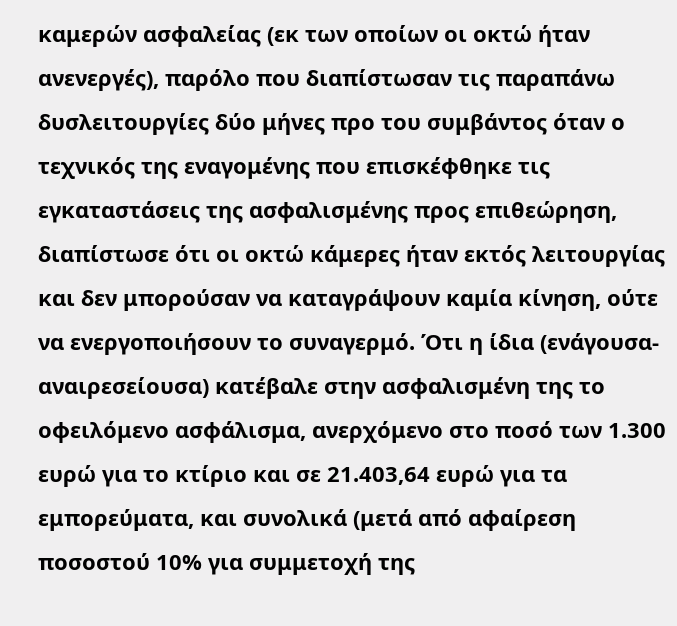καμερών ασφαλείας (εκ των οποίων οι οκτώ ήταν ανενεργές), παρόλο που διαπίστωσαν τις παραπάνω δυσλειτουργίες δύο μήνες προ του συμβάντος όταν ο τεχνικός της εναγομένης που επισκέφθηκε τις εγκαταστάσεις της ασφαλισμένης προς επιθεώρηση, διαπίστωσε ότι οι οκτώ κάμερες ήταν εκτός λειτουργίας και δεν μπορούσαν να καταγράψουν καμία κίνηση, ούτε να ενεργοποιήσουν το συναγερμό. Ότι η ίδια (ενάγουσα-αναιρεσείουσα) κατέβαλε στην ασφαλισμένη της το οφειλόμενο ασφάλισμα, ανερχόμενο στο ποσό των 1.300 ευρώ για το κτίριο και σε 21.403,64 ευρώ για τα εμπορεύματα, και συνολικά (μετά από αφαίρεση ποσοστού 10% για συμμετοχή της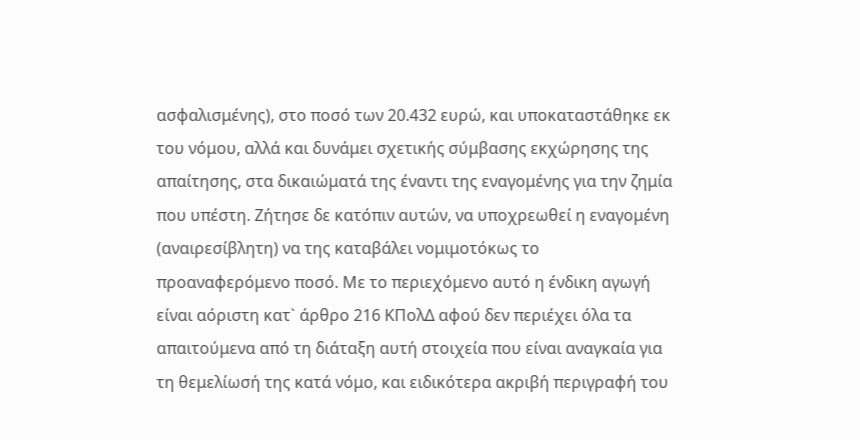ασφαλισμένης), στο ποσό των 20.432 ευρώ, και υποκαταστάθηκε εκ του νόμου, αλλά και δυνάμει σχετικής σύμβασης εκχώρησης της απαίτησης, στα δικαιώματά της έναντι της εναγομένης για την ζημία που υπέστη. Ζήτησε δε κατόπιν αυτών, να υποχρεωθεί η εναγομένη (αναιρεσίβλητη) να της καταβάλει νομιμοτόκως το προαναφερόμενο ποσό. Με το περιεχόμενο αυτό η ένδικη αγωγή είναι αόριστη κατ` άρθρο 216 ΚΠολΔ αφού δεν περιέχει όλα τα απαιτούμενα από τη διάταξη αυτή στοιχεία που είναι αναγκαία για τη θεμελίωσή της κατά νόμο, και ειδικότερα ακριβή περιγραφή του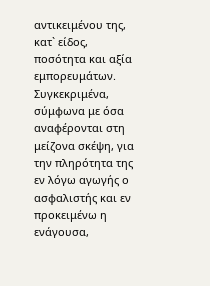αντικειμένου της, κατ` είδος, ποσότητα και αξία εμπορευμάτων. Συγκεκριμένα, σύμφωνα με όσα αναφέρονται στη μείζονα σκέψη, για την πληρότητα της εν λόγω αγωγής ο ασφαλιστής και εν προκειμένω η ενάγουσα,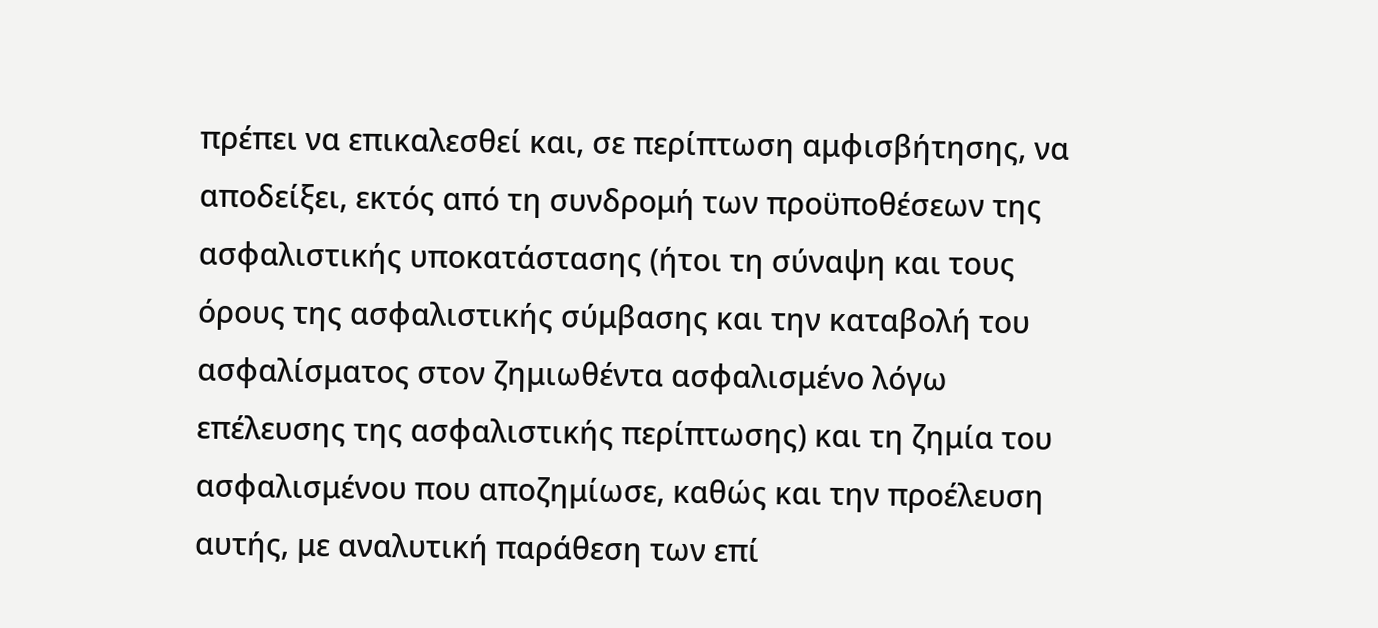πρέπει να επικαλεσθεί και, σε περίπτωση αμφισβήτησης, να αποδείξει, εκτός από τη συνδρομή των προϋποθέσεων της ασφαλιστικής υποκατάστασης (ήτοι τη σύναψη και τους όρους της ασφαλιστικής σύμβασης και την καταβολή του ασφαλίσματος στον ζημιωθέντα ασφαλισμένο λόγω επέλευσης της ασφαλιστικής περίπτωσης) και τη ζημία του ασφαλισμένου που αποζημίωσε, καθώς και την προέλευση αυτής, με αναλυτική παράθεση των επί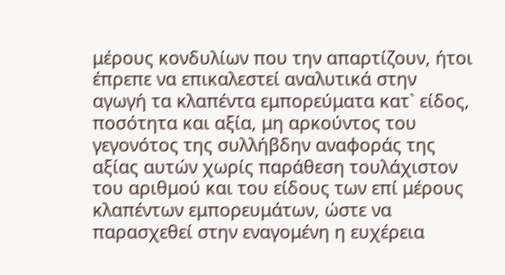μέρους κονδυλίων που την απαρτίζουν, ήτοι έπρεπε να επικαλεστεί αναλυτικά στην αγωγή τα κλαπέντα εμπορεύματα κατ` είδος, ποσότητα και αξία, μη αρκούντος του γεγονότος της συλλήβδην αναφοράς της αξίας αυτών χωρίς παράθεση τουλάχιστον του αριθμού και του είδους των επί μέρους κλαπέντων εμπορευμάτων, ώστε να παρασχεθεί στην εναγομένη η ευχέρεια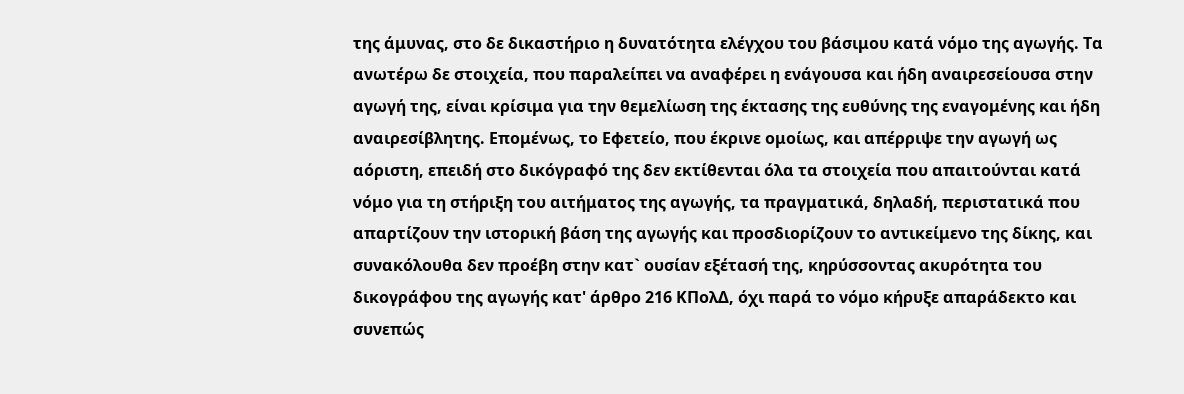της άμυνας, στο δε δικαστήριο η δυνατότητα ελέγχου του βάσιμου κατά νόμο της αγωγής. Τα ανωτέρω δε στοιχεία, που παραλείπει να αναφέρει η ενάγουσα και ήδη αναιρεσείουσα στην αγωγή της, είναι κρίσιμα για την θεμελίωση της έκτασης της ευθύνης της εναγομένης και ήδη αναιρεσίβλητης. Επομένως, το Εφετείο, που έκρινε ομοίως, και απέρριψε την αγωγή ως αόριστη, επειδή στο δικόγραφό της δεν εκτίθενται όλα τα στοιχεία που απαιτούνται κατά νόμο για τη στήριξη του αιτήματος της αγωγής, τα πραγματικά, δηλαδή, περιστατικά που απαρτίζουν την ιστορική βάση της αγωγής και προσδιορίζουν το αντικείμενο της δίκης, και συνακόλουθα δεν προέβη στην κατ` ουσίαν εξέτασή της, κηρύσσοντας ακυρότητα του δικογράφου της αγωγής κατ' άρθρο 216 ΚΠολΔ, όχι παρά το νόμο κήρυξε απαράδεκτο και συνεπώς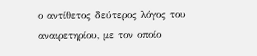ο αντίθετος δεύτερος λόγος του αναιρετηρίου, με τον οποίο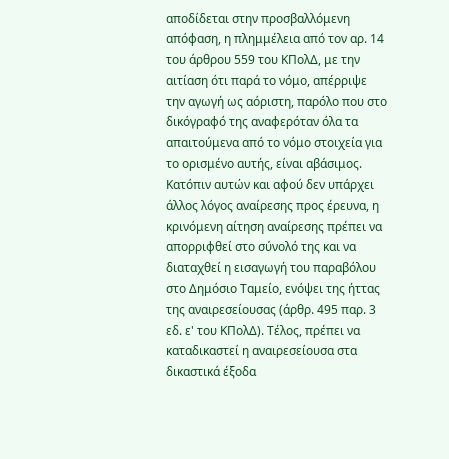αποδίδεται στην προσβαλλόμενη απόφαση, η πλημμέλεια από τον αρ. 14 του άρθρου 559 του ΚΠολΔ, με την αιτίαση ότι παρά το νόμο, απέρριψε την αγωγή ως αόριστη, παρόλο που στο δικόγραφό της αναφερόταν όλα τα απαιτούμενα από το νόμο στοιχεία για το ορισμένο αυτής, είναι αβάσιμος. Κατόπιν αυτών και αφού δεν υπάρχει άλλος λόγος αναίρεσης προς έρευνα, η κρινόμενη αίτηση αναίρεσης πρέπει να απορριφθεί στο σύνολό της και να διαταχθεί η εισαγωγή του παραβόλου στο Δημόσιο Ταμείο, ενόψει της ήττας της αναιρεσείουσας (άρθρ. 495 παρ. 3 εδ. ε' του ΚΠολΔ). Τέλος, πρέπει να καταδικαστεί η αναιρεσείουσα στα δικαστικά έξοδα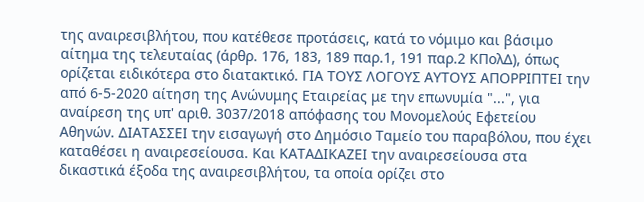της αναιρεσιβλήτου, που κατέθεσε προτάσεις, κατά το νόμιμο και βάσιμο αίτημα της τελευταίας (άρθρ. 176, 183, 189 παρ.1, 191 παρ.2 ΚΠολΔ), όπως ορίζεται ειδικότερα στο διατακτικό. ΓΙΑ ΤΟΥΣ ΛΟΓΟΥΣ ΑΥΤΟΥΣ ΑΠΟΡΡΙΠΤΕΙ την από 6-5-2020 αίτηση της Ανώνυμης Εταιρείας με την επωνυμία "...", για αναίρεση της υπ' αριθ. 3037/2018 απόφασης του Μονομελούς Εφετείου Αθηνών. ΔΙΑΤΑΣΣΕΙ την εισαγωγή στο Δημόσιο Ταμείο του παραβόλου, που έχει καταθέσει η αναιρεσείουσα. Και ΚΑΤΑΔΙΚΑΖΕΙ την αναιρεσείουσα στα δικαστικά έξοδα της αναιρεσιβλήτου, τα οποία ορίζει στο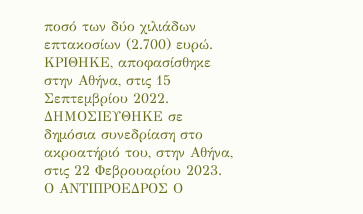ποσό των δύο χιλιάδων επτακοσίων (2.700) ευρώ. ΚΡΙΘΗΚΕ, αποφασίσθηκε στην Αθήνα, στις 15 Σεπτεμβρίου 2022. ΔΗΜΟΣΙΕΥΘΗΚΕ σε δημόσια συνεδρίαση στο ακροατήριό του, στην Αθήνα, στις 22 Φεβρουαρίου 2023. Ο ΑΝΤΙΠΡΟΕΔΡΟΣ Ο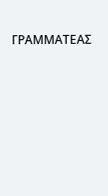ΓΡΑΜΜΑΤΕΑΣ